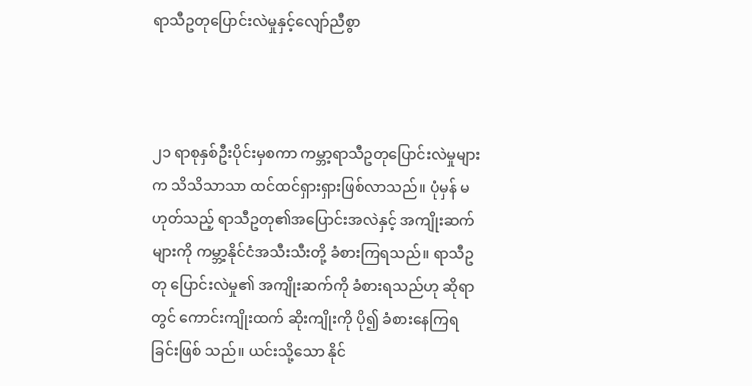ရာသီဥတုပြောင်းလဲမှုနှင့်လျော်ညီစွာ



၂၁ ရာစုနှစ်ဦးပိုင်းမှစကာ ကမ္ဘာ့ရာသီဥတုပြောင်းလဲမှုများ က သိသိသာသာ ထင်ထင်ရှားရှားဖြစ်လာသည်။ ပုံမှန် မဟုတ်သည့် ရာသီဥတု၏အပြောင်းအလဲနှင့် အကျိုးဆက် များကို ကမ္ဘာ့နိုင်ငံအသီးသီးတို့ ခံစားကြရသည်။ ရာသီဥတု ပြောင်းလဲမှု၏ အကျိုးဆက်ကို ခံစားရသည်ဟု ဆိုရာတွင် ကောင်းကျိုးထက် ဆိုးကျိုးကို ပို၍ ခံစားနေကြရခြင်းဖြစ် သည်။ ယင်းသို့သော နိုင်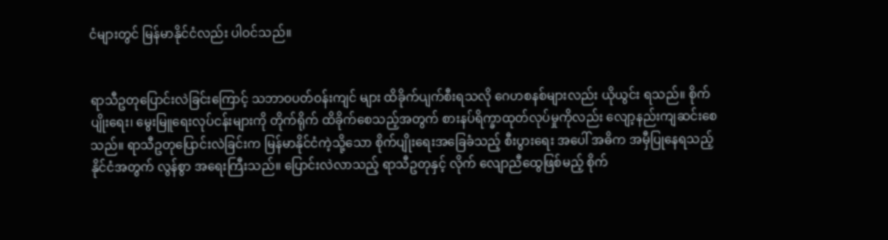ငံများတွင် မြန်မာနိုင်ငံလည်း ပါဝင်သည်။


ရာသီဥတုပြောင်းလဲခြင်းကြောင့် သဘာဝပတ်ဝန်းကျင် များ ထိခိုက်ပျက်စီးရသလို ဂေဟစနစ်များလည်း ယိုယွင်း ရသည်။ စိုက်ပျိုးရေး၊ မွေးမြူရေးလုပ်ငန်းများကို တိုက်ရိုက် ထိခိုက်စေသည့်အတွက် စားနပ်ရိက္ခာထုတ်လုပ်မှုကိုလည်း လျော့နည်းကျဆင်းစေသည်။ ရာသီဥတုပြောင်းလဲခြင်းက မြန်မာနိုင်ငံကဲ့သို့သော စိုက်ပျိုးရေးအခြေခံသည့် စီးပွားရေး အပေါ် အဓိက အမှီပြုနေရသည့် နိုင်ငံအတွက် လွန်စွာ အရေးကြီးသည်။ ပြောင်းလဲလာသည့် ရာသီဥတုနှင့် လိုက် လျောညီထွေဖြစ်မည့် စိုက်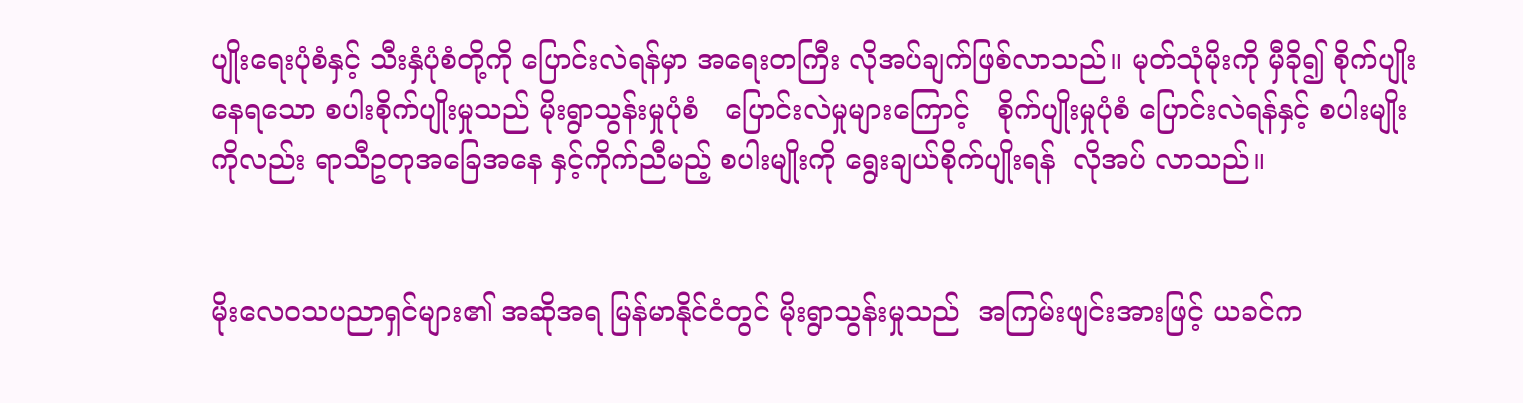ပျိုးရေးပုံစံနှင့် သီးနှံပုံစံတို့ကို ပြောင်းလဲရန်မှာ အရေးတကြီး လိုအပ်ချက်ဖြစ်လာသည်။ မုတ်သုံမိုးကို မှီခို၍ စိုက်ပျိုးနေရသော စပါးစိုက်ပျိုးမှုသည် မိုးရွာသွန်းမှုပုံစံ   ပြောင်းလဲမှုများကြောင့်   စိုက်ပျိုးမှုပုံစံ ပြောင်းလဲရန်နှင့် စပါးမျိုးကိုလည်း ရာသီဥတုအ‌ခြေအနေ နှင့်ကိုက်ညီမည့် စပါးမျိုးကို ရွေးချယ်စိုက်ပျိုးရန်  လိုအပ် လာသည်။


မိုးလေဝသပညာရှင်များ၏ အဆိုအရ မြန်မာနိုင်ငံတွင် မိုးရွာသွန်းမှုသည်  အကြမ်းဖျင်းအားဖြင့် ယခင်က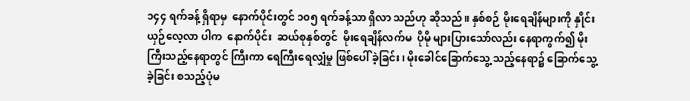၁၄၄ ရက်ခန့် ရှိရာမှ  နောက်ပိုင်းတွင် ၁၀၅ ရက်ခန့်သာ ရှိလာ သည်ဟု ဆိုသည်။ နှစ်စဉ် မိုးရေချိန်များကို နှိုင်းယှဉ်လေ့လာ ပါက  နောက်ပိုင်း  ဆယ်စုနှစ်တွင်  မိုးရေချိန်လက်မ  ပိုမို များပြားသော်လည်း နေရာကွက်၍ မိုးကြီးသည့်နေရာတွင် ကြီးကာ ရေကြီးရေလျှံမှု ဖြစ်ပေါ် ခဲ့ခြင်း၊ မိုးခေါင်ခြောက်သွေ့ သည့်နေရာ၌ ခြောက်သွေ့ခဲ့ခြင်း စသည့်ပုံမ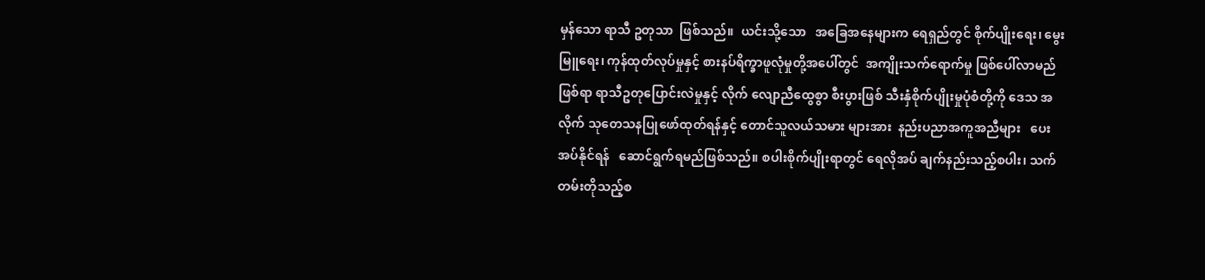မှန်သော ရာသီ ဥတုသာ  ဖြစ်သည်။  ယင်းသို့သော   အခြေအနေများက ရေရှည်တွင် စိုက်ပျိုးရေး၊ မွေးမြူရေး၊ ကုန်ထုတ်လုပ်မှုနှင့် စားနပ်ရိက္ခာဖူလုံမှုတို့အပေါ်တွင်  အကျိုးသက်ရောက်မှု ဖြစ်ပေါ်လာမည်ဖြစ်ရာ ရာသီဥတုပြောင်းလဲမှုနှင့် လိုက် လျောညီထွေစွာ စီးပွားဖြစ် သီးနှံစိုက်ပျိုးမှုပုံစံတို့ကို ဒေသ အလိုက် သုတေသနပြုဖော်ထုတ်ရန်နှင့် တောင်သူလယ်သမား များအား  နည်းပညာအကူအညီများ   ပေးအပ်နိုင်ရန်   ဆောင်ရွက်ရမည်ဖြစ်သည်။ စပါးစိုက်ပျိုးရာတွင် ရေလိုအပ် ချက်နည်းသည့်စပါး၊ သက်တမ်းတိုသည့်စ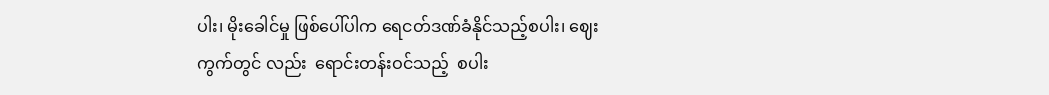ပါး၊ မိုးခေါင်မှု ဖြစ်ပေါ်ပါက ရေငတ်ဒဏ်ခံနိုင်သည့်စပါး၊ ဈေးကွက်တွင် လည်း  ရောင်းတန်းဝင်သည့်  စပါး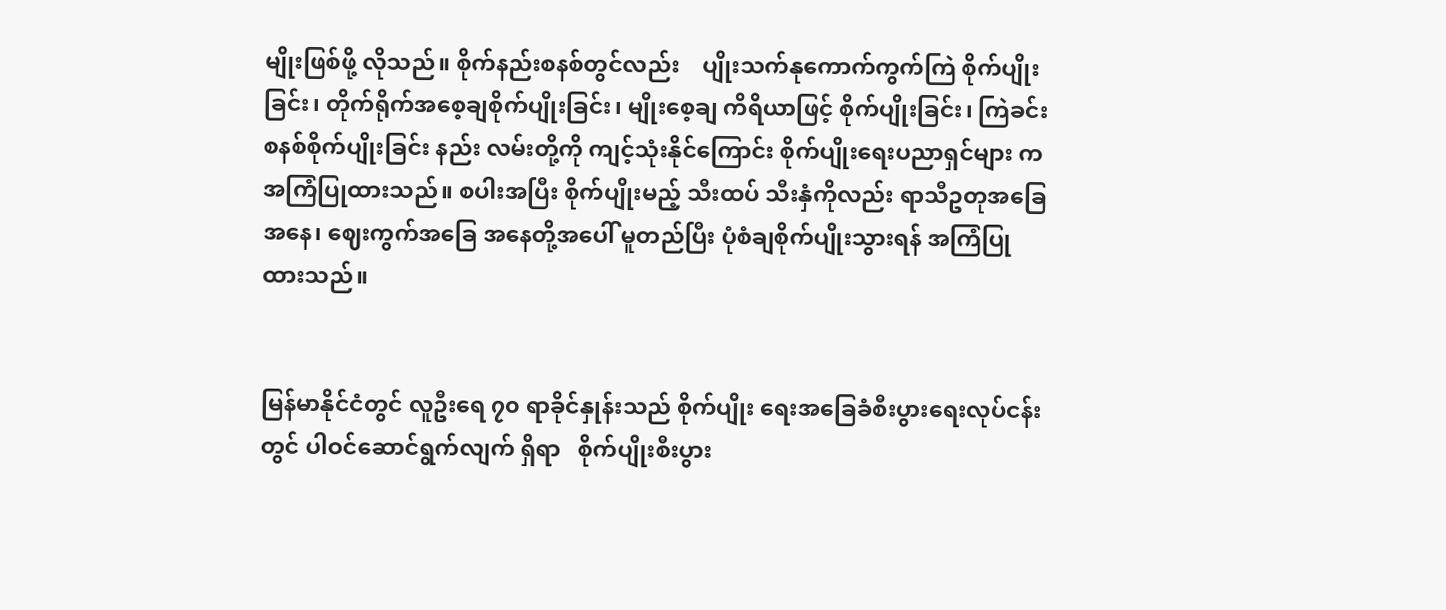မျိုးဖြစ်ဖို့ လိုသည်။ စိုက်နည်းစနစ်တွင်လည်း    ပျိုးသက်နုကောက်ကွက်ကြဲ စိုက်ပျိုးခြင်း၊ တိုက်ရိုက်အစေ့ချစိုက်ပျိုးခြင်း၊ မျိုးစေ့ချ ကိရိယာဖြင့် စိုက်ပျိုးခြင်း၊ ကြဲခင်းစနစ်စိုက်ပျိုးခြင်း နည်း လမ်းတို့ကို ကျင့်သုံးနိုင်ကြောင်း စိုက်ပျိုးရေးပညာရှင်များ က အကြံပြုထားသည်။ စပါးအပြီး စိုက်ပျိုးမည့် သီးထပ် သီးနှံကိုလည်း ရာသီဥတုအခြေအနေ၊ ဈေးကွက်အခြေ အနေတို့အပေါ် မူတည်ပြီး ပုံစံချစိုက်ပျိုးသွားရန် အကြံပြု ထားသည်။


မြန်မာနိုင်ငံတွင် လူဦးရေ ၇၀ ရာခိုင်နှုန်းသည် စိုက်ပျိုး ရေးအခြေခံစီးပွားရေးလုပ်ငန်းတွင် ပါဝင်ဆောင်ရွက်လျက် ရှိရာ   စိုက်ပျိုးစီးပွား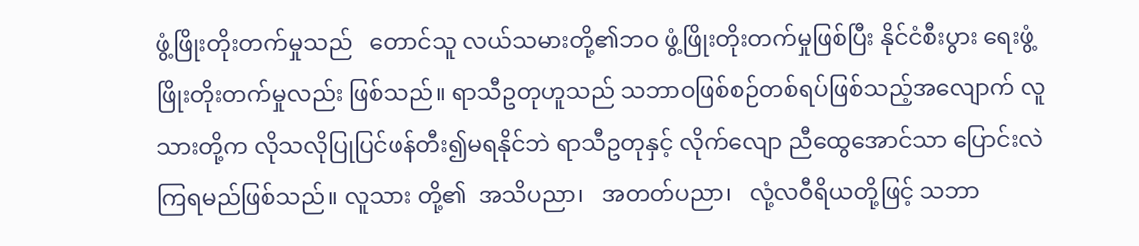ဖွံ့ဖြိုးတိုးတက်မှုသည်   တောင်သူ လယ်သမားတို့၏ဘဝ ဖွံ့ဖြိုးတိုးတက်မှုဖြစ်ပြီး နိုင်ငံစီးပွား ရေးဖွံ့ဖြိုးတိုးတက်မှုလည်း ဖြစ်သည်။ ရာသီဥတုဟူသည် သဘာဝဖြစ်စဉ်တစ်ရပ်ဖြစ်သည့်အလျောက် လူသားတို့က လိုသလိုပြုပြင်ဖန်တီး၍မရနိုင်ဘဲ ရာသီဥတုနှင့် လိုက်လျော ညီထွေအောင်သာ ပြောင်းလဲကြရမည်ဖြစ်သည်။ လူသား တို့၏  အသိပညာ၊   အတတ်ပညာ၊   လုံ့လဝီရိယတို့ဖြင့် သဘာ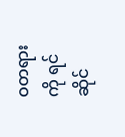ဝတရားကို ရင်ဆိုင်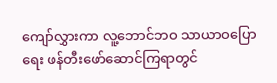ကျော်လွှားကာ လူ့ဘောင်ဘဝ သာယာဝပြောရေး ဖန်တီးဖော်ဆောင်ကြရာတွင်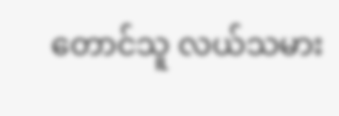တောင်သူ လယ်သမား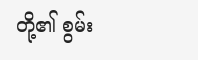တို့၏ စွမ်း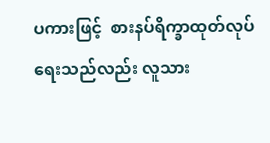ပကားဖြင့်  စားနပ်ရိက္ခာထုတ်လုပ် ရေးသည်လည်း လူသား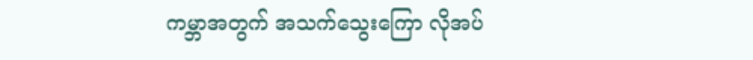ကမ္ဘာအတွက် အသက်သွေးကြော လိုအပ်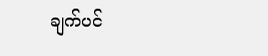ချက်ပင်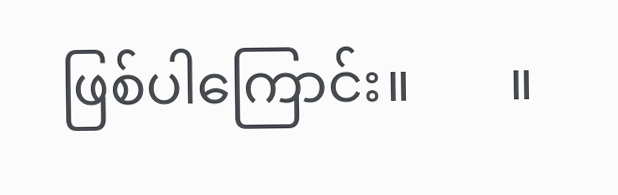ဖြစ်ပါကြောင်း။       ။